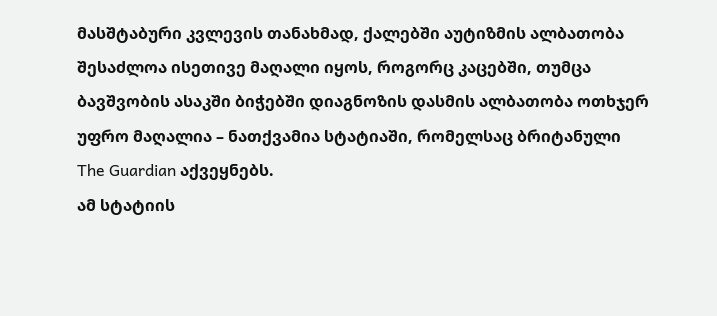მასშტაბური კვლევის თანახმად, ქალებში აუტიზმის ალბათობა შესაძლოა ისეთივე მაღალი იყოს, როგორც კაცებში, თუმცა ბავშვობის ასაკში ბიჭებში დიაგნოზის დასმის ალბათობა ოთხჯერ უფრო მაღალია – ნათქვამია სტატიაში, რომელსაც ბრიტანული The Guardian აქვეყნებს.
ამ სტატიის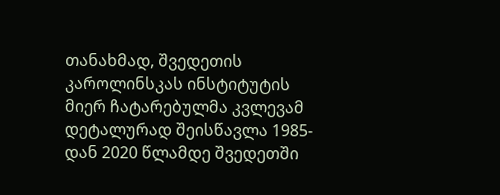თანახმად, შვედეთის კაროლინსკას ინსტიტუტის მიერ ჩატარებულმა კვლევამ დეტალურად შეისწავლა 1985-დან 2020 წლამდე შვედეთში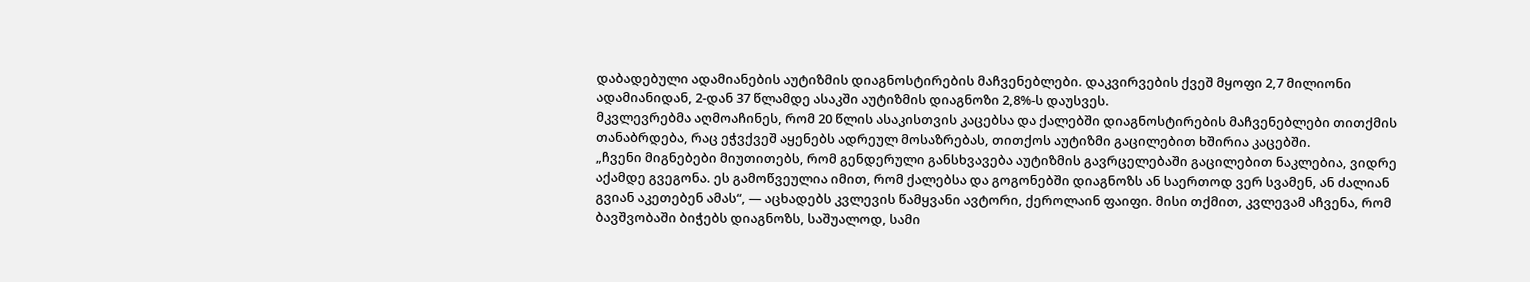დაბადებული ადამიანების აუტიზმის დიაგნოსტირების მაჩვენებლები. დაკვირვების ქვეშ მყოფი 2,7 მილიონი ადამიანიდან, 2-დან 37 წლამდე ასაკში აუტიზმის დიაგნოზი 2,8%-ს დაუსვეს.
მკვლევრებმა აღმოაჩინეს, რომ 20 წლის ასაკისთვის კაცებსა და ქალებში დიაგნოსტირების მაჩვენებლები თითქმის თანაბრდება, რაც ეჭვქვეშ აყენებს ადრეულ მოსაზრებას, თითქოს აუტიზმი გაცილებით ხშირია კაცებში.
„ჩვენი მიგნებები მიუთითებს, რომ გენდერული განსხვავება აუტიზმის გავრცელებაში გაცილებით ნაკლებია, ვიდრე აქამდე გვეგონა. ეს გამოწვეულია იმით, რომ ქალებსა და გოგონებში დიაგნოზს ან საერთოდ ვერ სვამენ, ან ძალიან გვიან აკეთებენ ამას“, — აცხადებს კვლევის წამყვანი ავტორი, ქეროლაინ ფაიფი. მისი თქმით, კვლევამ აჩვენა, რომ ბავშვობაში ბიჭებს დიაგნოზს, საშუალოდ, სამი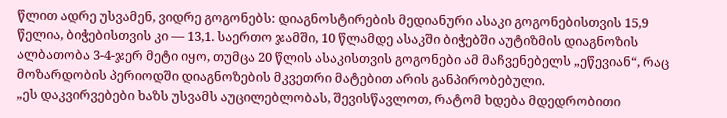წლით ადრე უსვამენ, ვიდრე გოგონებს: დიაგნოსტირების მედიანური ასაკი გოგონებისთვის 15,9 წელია, ბიჭებისთვის კი — 13,1. საერთო ჯამში, 10 წლამდე ასაკში ბიჭებში აუტიზმის დიაგნოზის ალბათობა 3-4-ჯერ მეტი იყო, თუმცა 20 წლის ასაკისთვის გოგონები ამ მაჩვენებელს „ეწევიან“, რაც მოზარდობის პერიოდში დიაგნოზების მკვეთრი მატებით არის განპირობებული.
„ეს დაკვირვებები ხაზს უსვამს აუცილებლობას, შევისწავლოთ, რატომ ხდება მდედრობითი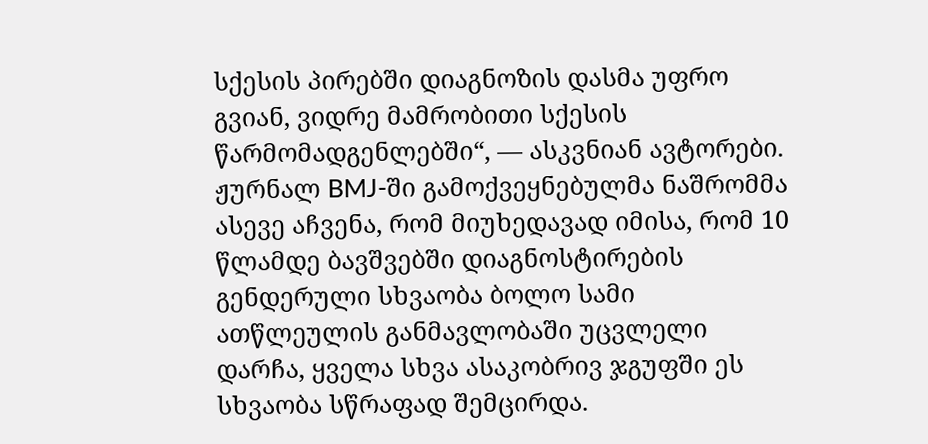სქესის პირებში დიაგნოზის დასმა უფრო გვიან, ვიდრე მამრობითი სქესის წარმომადგენლებში“, — ასკვნიან ავტორები.
ჟურნალ BMJ-ში გამოქვეყნებულმა ნაშრომმა ასევე აჩვენა, რომ მიუხედავად იმისა, რომ 10 წლამდე ბავშვებში დიაგნოსტირების გენდერული სხვაობა ბოლო სამი ათწლეულის განმავლობაში უცვლელი დარჩა, ყველა სხვა ასაკობრივ ჯგუფში ეს სხვაობა სწრაფად შემცირდა.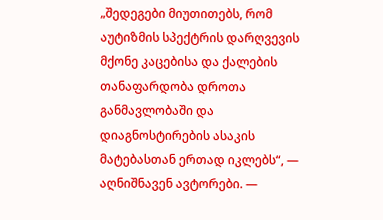„შედეგები მიუთითებს, რომ აუტიზმის სპექტრის დარღვევის მქონე კაცებისა და ქალების თანაფარდობა დროთა განმავლობაში და დიაგნოსტირების ასაკის მატებასთან ერთად იკლებს“, — აღნიშნავენ ავტორები. —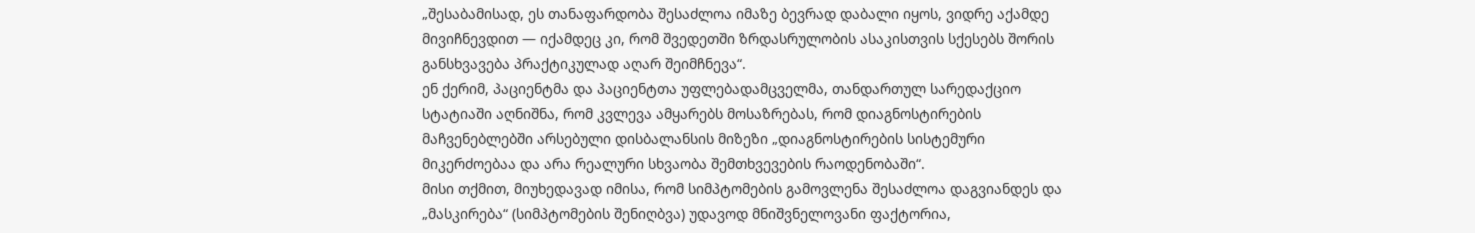„შესაბამისად, ეს თანაფარდობა შესაძლოა იმაზე ბევრად დაბალი იყოს, ვიდრე აქამდე მივიჩნევდით — იქამდეც კი, რომ შვედეთში ზრდასრულობის ასაკისთვის სქესებს შორის განსხვავება პრაქტიკულად აღარ შეიმჩნევა“.
ენ ქერიმ, პაციენტმა და პაციენტთა უფლებადამცველმა, თანდართულ სარედაქციო სტატიაში აღნიშნა, რომ კვლევა ამყარებს მოსაზრებას, რომ დიაგნოსტირების მაჩვენებლებში არსებული დისბალანსის მიზეზი „დიაგნოსტირების სისტემური მიკერძოებაა და არა რეალური სხვაობა შემთხვევების რაოდენობაში“.
მისი თქმით, მიუხედავად იმისა, რომ სიმპტომების გამოვლენა შესაძლოა დაგვიანდეს და „მასკირება“ (სიმპტომების შენიღბვა) უდავოდ მნიშვნელოვანი ფაქტორია,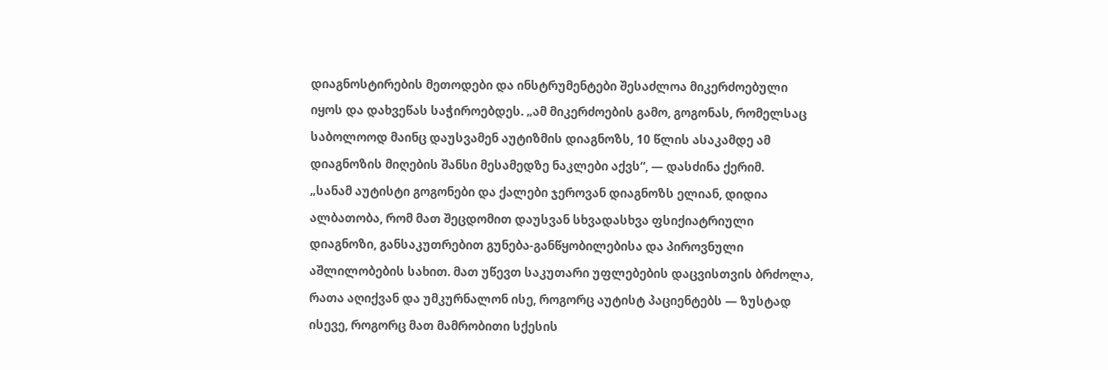დიაგნოსტირების მეთოდები და ინსტრუმენტები შესაძლოა მიკერძოებული იყოს და დახვეწას საჭიროებდეს. „ამ მიკერძოების გამო, გოგონას, რომელსაც საბოლოოდ მაინც დაუსვამენ აუტიზმის დიაგნოზს, 10 წლის ასაკამდე ამ დიაგნოზის მიღების შანსი მესამედზე ნაკლები აქვს“, — დასძინა ქერიმ.
„სანამ აუტისტი გოგონები და ქალები ჯეროვან დიაგნოზს ელიან, დიდია ალბათობა, რომ მათ შეცდომით დაუსვან სხვადასხვა ფსიქიატრიული დიაგნოზი, განსაკუთრებით გუნება-განწყობილებისა და პიროვნული აშლილობების სახით. მათ უწევთ საკუთარი უფლებების დაცვისთვის ბრძოლა, რათა აღიქვან და უმკურნალონ ისე, როგორც აუტისტ პაციენტებს — ზუსტად ისევე, როგორც მათ მამრობითი სქესის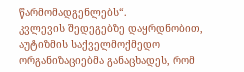წარმომადგენლებს“.
კვლევის შედეგებზე დაყრდნობით, აუტიზმის საქველმოქმედო ორგანიზაციებმა განაცხადეს, რომ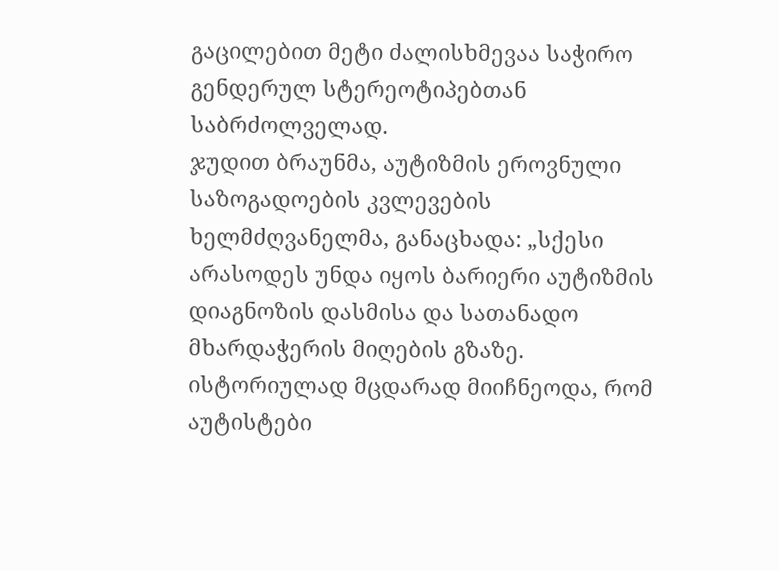გაცილებით მეტი ძალისხმევაა საჭირო გენდერულ სტერეოტიპებთან საბრძოლველად.
ჯუდით ბრაუნმა, აუტიზმის ეროვნული საზოგადოების კვლევების ხელმძღვანელმა, განაცხადა: „სქესი არასოდეს უნდა იყოს ბარიერი აუტიზმის დიაგნოზის დასმისა და სათანადო მხარდაჭერის მიღების გზაზე. ისტორიულად მცდარად მიიჩნეოდა, რომ აუტისტები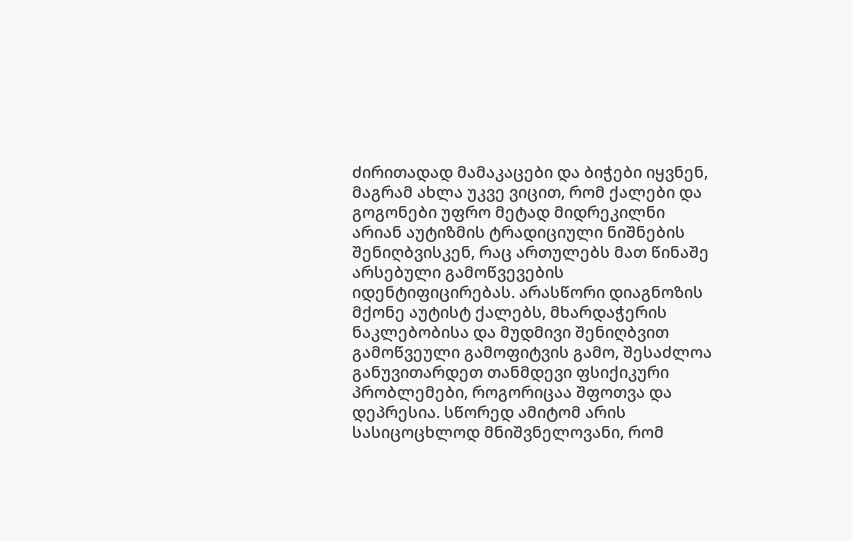ძირითადად მამაკაცები და ბიჭები იყვნენ, მაგრამ ახლა უკვე ვიცით, რომ ქალები და გოგონები უფრო მეტად მიდრეკილნი არიან აუტიზმის ტრადიციული ნიშნების შენიღბვისკენ, რაც ართულებს მათ წინაშე არსებული გამოწვევების იდენტიფიცირებას. არასწორი დიაგნოზის მქონე აუტისტ ქალებს, მხარდაჭერის ნაკლებობისა და მუდმივი შენიღბვით გამოწვეული გამოფიტვის გამო, შესაძლოა განუვითარდეთ თანმდევი ფსიქიკური პრობლემები, როგორიცაა შფოთვა და დეპრესია. სწორედ ამიტომ არის სასიცოცხლოდ მნიშვნელოვანი, რომ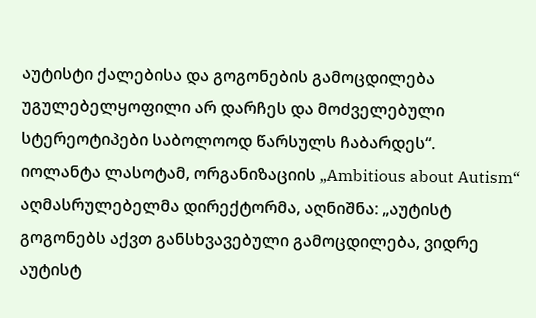აუტისტი ქალებისა და გოგონების გამოცდილება უგულებელყოფილი არ დარჩეს და მოძველებული სტერეოტიპები საბოლოოდ წარსულს ჩაბარდეს“.
იოლანტა ლასოტამ, ორგანიზაციის „Ambitious about Autism“ აღმასრულებელმა დირექტორმა, აღნიშნა: „აუტისტ გოგონებს აქვთ განსხვავებული გამოცდილება, ვიდრე აუტისტ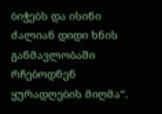ბიჭებს და ისინი ძალიან დიდი ხნის განმავლობაში რჩებოდნენ ყურადღების მიღმა“.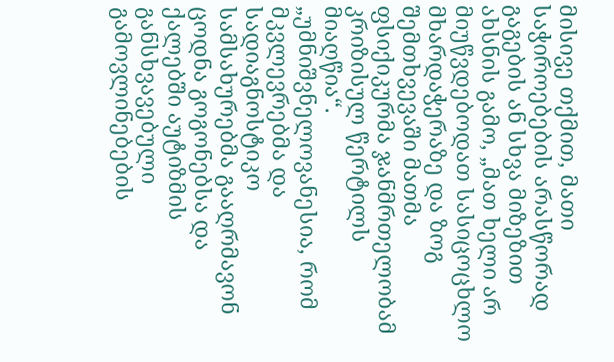მისივე თქმით, მათი საჭიროებების არასწორად გაგების ან სხვა მიზეზით ახსნის გამო, „მათ ხელი არ მიუწვდებოდათ სასიცოცხლო მხარდაჭერაზე და ზოგ შემთხვევაში მათმა ფსიქიკურმა ჯანმრთელობამ კრიზისულ წერტილს მიაღწია“.
„უმნიშვნელოვანესია, რომ მკვლევრებმა და სადიაგნოსტიკო სამსახურებმა გააღრმავონ ცოდნა გოგონებსა და ქალებში აუტიზმის განსხვავებული გამოვლინებების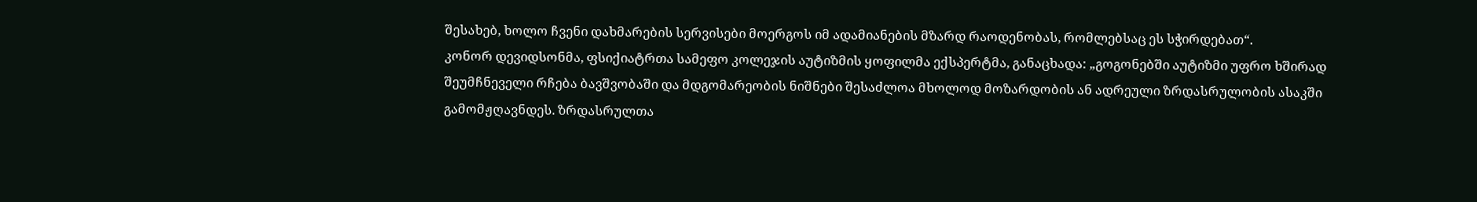შესახებ, ხოლო ჩვენი დახმარების სერვისები მოერგოს იმ ადამიანების მზარდ რაოდენობას, რომლებსაც ეს სჭირდებათ“.
კონორ დევიდსონმა, ფსიქიატრთა სამეფო კოლეჯის აუტიზმის ყოფილმა ექსპერტმა, განაცხადა: „გოგონებში აუტიზმი უფრო ხშირად შეუმჩნეველი რჩება ბავშვობაში და მდგომარეობის ნიშნები შესაძლოა მხოლოდ მოზარდობის ან ადრეული ზრდასრულობის ასაკში გამომჟღავნდეს. ზრდასრულთა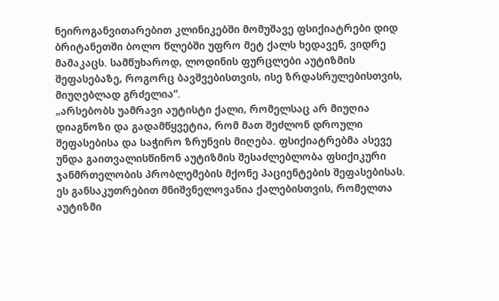ნეიროგანვითარებით კლინიკებში მომუშავე ფსიქიატრები დიდ ბრიტანეთში ბოლო წლებში უფრო მეტ ქალს ხედავენ, ვიდრე მამაკაცს. სამწუხაროდ, ლოდინის ფურცლები აუტიზმის შეფასებაზე, როგორც ბავშვებისთვის, ისე ზრდასრულებისთვის, მიუღებლად გრძელია“.
„არსებობს უამრავი აუტისტი ქალი, რომელსაც არ მიუღია დიაგნოზი და გადამწყვეტია, რომ მათ შეძლონ დროული შეფასებისა და საჭირო ზრუნვის მიღება. ფსიქიატრებმა ასევე უნდა გაითვალისწინონ აუტიზმის შესაძლებლობა ფსიქიკური ჯანმრთელობის პრობლემების მქონე პაციენტების შეფასებისას. ეს განსაკუთრებით მნიშვნელოვანია ქალებისთვის, რომელთა აუტიზმი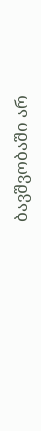ბავშვობაში არ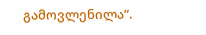გამოვლენილა“.